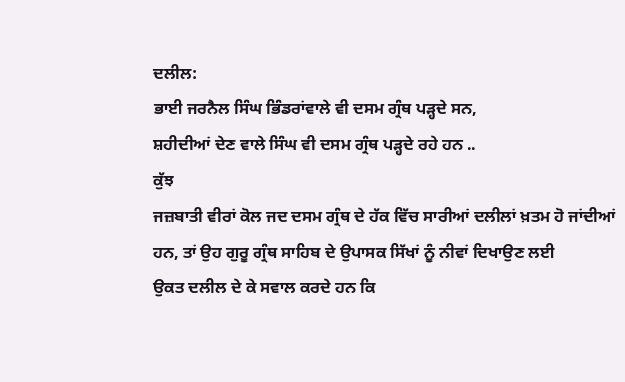ਦਲੀਲ:
ਭਾਈ ਜਰਨੈਲ ਸਿੰਘ ਭਿੰਡਰਾਂਵਾਲੇ ਵੀ ਦਸਮ ਗ੍ਰੰਥ ਪੜ੍ਹਦੇ ਸਨ,
ਸ਼ਹੀਦੀਆਂ ਦੇਣ ਵਾਲੇ ਸਿੰਘ ਵੀ ਦਸਮ ਗ੍ਰੰਥ ਪੜ੍ਹਦੇ ਰਹੇ ਹਨ ..
ਕੁੱਝ
ਜਜ਼ਬਾਤੀ ਵੀਰਾਂ ਕੋਲ ਜਦ ਦਸਮ ਗ੍ਰੰਥ ਦੇ ਹੱਕ ਵਿੱਚ ਸਾਰੀਆਂ ਦਲੀਲਾਂ ਖ਼ਤਮ ਹੋ ਜਾਂਦੀਆਂ
ਹਨ, ਤਾਂ ਉਹ ਗੁਰੂ ਗ੍ਰੰਥ ਸਾਹਿਬ ਦੇ ਉਪਾਸਕ ਸਿੱਖਾਂ ਨੂੰ ਨੀਵਾਂ ਦਿਖਾਉਣ ਲਈ
ਉਕਤ ਦਲੀਲ ਦੇ ਕੇ ਸਵਾਲ ਕਰਦੇ ਹਨ ਕਿ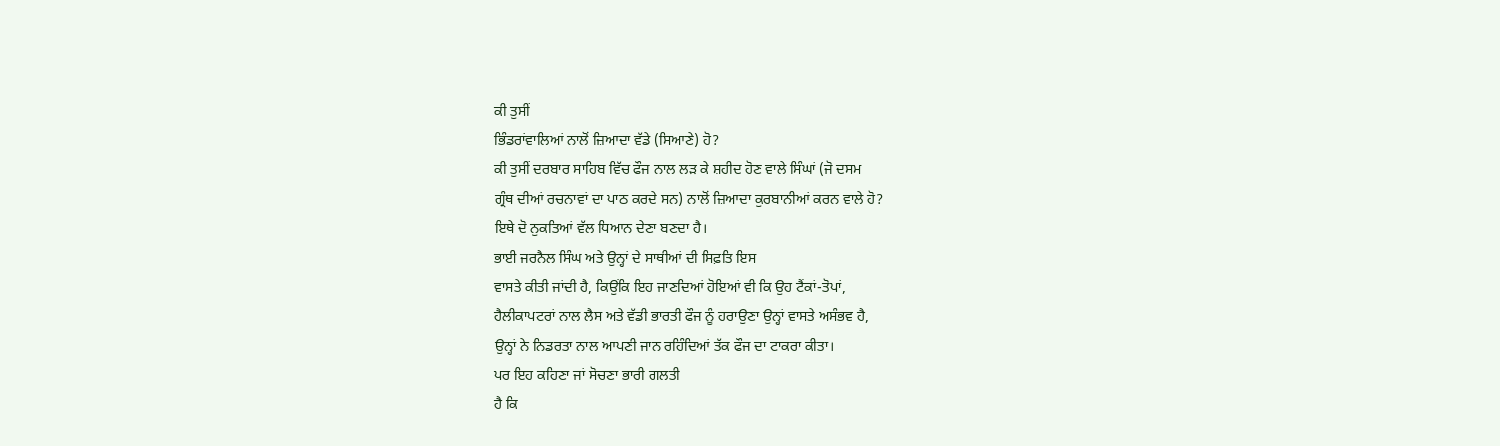ਕੀ ਤੁਸੀਂ
ਭਿੰਡਰਾਂਵਾਲਿਆਂ ਨਾਲੋਂ ਜ਼ਿਆਦਾ ਵੱਡੇ (ਸਿਆਣੇ) ਹੋ?
ਕੀ ਤੁਸੀਂ ਦਰਬਾਰ ਸਾਹਿਬ ਵਿੱਚ ਫੌਜ ਨਾਲ ਲੜ ਕੇ ਸ਼ਹੀਦ ਹੋਣ ਵਾਲੇ ਸਿੰਘਾਂ (ਜੋ ਦਸਮ
ਗ੍ਰੰਥ ਦੀਆਂ ਰਚਨਾਵਾਂ ਦਾ ਪਾਠ ਕਰਦੇ ਸਨ) ਨਾਲੋਂ ਜ਼ਿਆਦਾ ਕੁਰਬਾਨੀਆਂ ਕਰਨ ਵਾਲੇ ਹੋ?
ਇਥੇ ਦੋ ਨੁਕਤਿਆਂ ਵੱਲ ਧਿਆਨ ਦੇਣਾ ਬਣਦਾ ਹੈ।
ਭਾਈ ਜਰਨੈਲ ਸਿੰਘ ਅਤੇ ਉਨ੍ਹਾਂ ਦੇ ਸਾਥੀਆਂ ਦੀ ਸਿਫ਼ਤਿ ਇਸ
ਵਾਸਤੇ ਕੀਤੀ ਜਾਂਦੀ ਹੈ, ਕਿਉਂਕਿ ਇਹ ਜਾਣਦਿਆਂ ਹੋਇਆਂ ਵੀ ਕਿ ਉਹ ਟੈਂਕਾਂ-ਤੋਪਾਂ,
ਹੈਲੀਕਾਪਟਰਾਂ ਨਾਲ ਲੈਸ ਅਤੇ ਵੱਡੀ ਭਾਰਤੀ ਫੌਜ ਨੂੰ ਹਰਾਉਣਾ ਉਨ੍ਹਾਂ ਵਾਸਤੇ ਅਸੰਭਵ ਹੈ,
ਉਨ੍ਹਾਂ ਨੇ ਨਿਡਰਤਾ ਨਾਲ ਆਪਣੀ ਜਾਨ ਰਹਿੰਦਿਆਂ ਤੱਕ ਫੌਜ ਦਾ ਟਾਕਰਾ ਕੀਤਾ।
ਪਰ ਇਹ ਕਹਿਣਾ ਜਾਂ ਸੋਚਣਾ ਭਾਰੀ ਗਲਤੀ
ਹੈ ਕਿ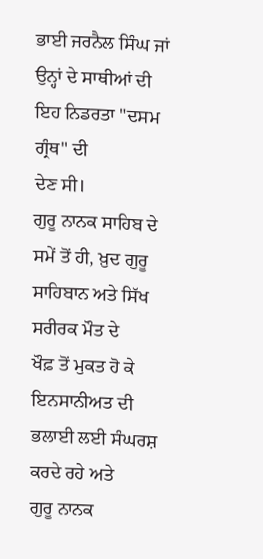ਭਾਈ ਜਰਨੈਲ ਸਿੰਘ ਜਾਂ ਉਨ੍ਹਾਂ ਦੇ ਸਾਥੀਆਂ ਦੀ ਇਹ ਨਿਡਰਤਾ "ਦਸਮ ਗ੍ਰੰਥ" ਦੀ
ਦੇਣ ਸੀ।
ਗੁਰੂ ਨਾਨਕ ਸਾਹਿਬ ਦੇ ਸਮੇਂ ਤੋਂ ਹੀ, ਖ਼ੁਦ ਗੁਰੂ ਸਾਹਿਬਾਨ ਅਤੇ ਸਿੱਖ ਸਰੀਰਕ ਮੌਤ ਦੇ
ਖੌਫ਼ ਤੋਂ ਮੁਕਤ ਹੋ ਕੇ ਇਨਸਾਨੀਅਤ ਦੀ ਭਲਾਈ ਲਈ ਸੰਘਰਸ਼ ਕਰਦੇ ਰਹੇ ਅਤੇ
ਗੁਰੂ ਨਾਨਕ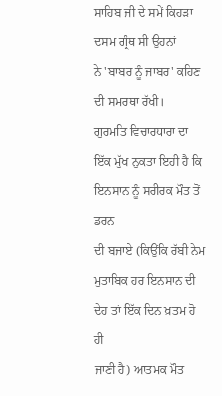ਸਾਹਿਬ ਜੀ ਦੇ ਸਮੇਂ ਕਿਹੜਾ ਦਸਮ ਗ੍ਰੰਥ ਸੀ ਉਹਨਾਂ
ਨੇ 'ਬਾਬਰ ਨੂੰ ਜਾਬਰ' ਕਹਿਣ ਦੀ ਸਮਰਥਾ ਰੱਖੀ।
ਗੁਰਮਤਿ ਵਿਚਾਰਧਾਰਾ ਦਾ ਇੱਕ ਮੁੱਖ ਨੁਕਤਾ ਇਹੀ ਹੈ ਕਿ ਇਨਸਾਨ ਨੂੰ ਸਰੀਰਕ ਮੌਤ ਤੋਂ ਡਰਨ
ਦੀ ਬਜਾਏ (ਕਿਉਂਕਿ ਰੱਬੀ ਨੇਮ ਮੁਤਾਬਿਕ ਹਰ ਇਨਸਾਨ ਦੀ ਦੇਹ ਤਾਂ ਇੱਕ ਦਿਨ ਖ਼ਤਮ ਹੋ ਹੀ
ਜਾਣੀ ਹੈ) ਆਤਮਕ ਮੌਤ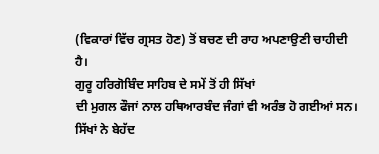(ਵਿਕਾਰਾਂ ਵਿੱਚ ਗ੍ਰਸਤ ਹੋਣ) ਤੋਂ ਬਚਣ ਦੀ ਰਾਹ ਅਪਣਾਉਣੀ ਚਾਹੀਦੀ
ਹੈ।
ਗੁਰੂ ਹਰਿਗੋਬਿੰਦ ਸਾਹਿਬ ਦੇ ਸਮੇਂ ਤੋਂ ਹੀ ਸਿੱਖਾਂ
ਦੀ ਮੁਗਲ ਫੌਜਾਂ ਨਾਲ ਹਥਿਆਰਬੰਦ ਜੰਗਾਂ ਵੀ ਅਰੰਭ ਹੋ ਗਈਆਂ ਸਨ। ਸਿੱਖਾਂ ਨੇ ਬੇਹੱਦ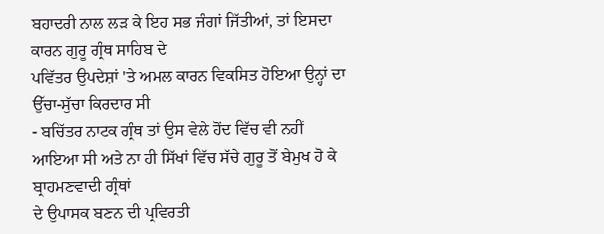ਬਹਾਦਰੀ ਨਾਲ ਲੜ ਕੇ ਇਹ ਸਭ ਜੰਗਾਂ ਜਿੱਤੀਆਂ, ਤਾਂ ਇਸਦਾ ਕਾਰਨ ਗੁਰੂ ਗ੍ਰੰਥ ਸਾਹਿਬ ਦੇ
ਪਵਿੱਤਰ ਉਪਦੇਸ਼ਾਂ 'ਤੇ ਅਮਲ ਕਾਰਨ ਵਿਕਸਿਤ ਹੋਇਆ ਉਨ੍ਹਾਂ ਦਾ ਉੱਚਾ-ਸੁੱਚਾ ਕਿਰਦਾਰ ਸੀ
- ਬਚਿੱਤਰ ਨਾਟਕ ਗ੍ਰੰਥ ਤਾਂ ਉਸ ਵੇਲੇ ਹੋਂਦ ਵਿੱਚ ਵੀ ਨਹੀਂ
ਆਇਆ ਸੀ ਅਤੇ ਨਾ ਹੀ ਸਿੱਖਾਂ ਵਿੱਚ ਸੱਚੇ ਗੁਰੂ ਤੋਂ ਬੇਮੁਖ ਹੋ ਕੇ ਬ੍ਰਾਹਮਣਵਾਦੀ ਗ੍ਰੰਥਾਂ
ਦੇ ਉਪਾਸਕ ਬਣਨ ਦੀ ਪ੍ਰਵਿਰਤੀ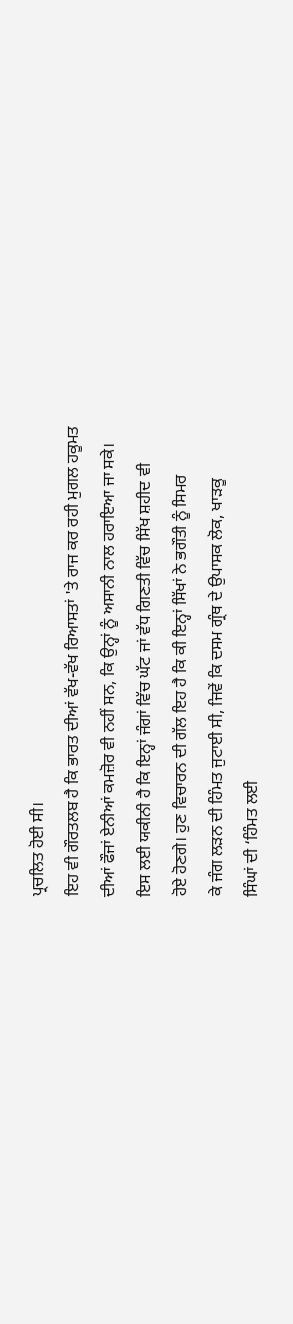ਪ੍ਰਚਲਿਤ ਹੋਈ ਸੀ।
ਇਹ ਵੀ ਗੌਰਤਲਬ ਹੈ ਕਿ ਭਾਰਤ ਦੀਆਂ ਵੱਖ-ਵੱਖ ਰਿਆਸਤਾਂ 'ਤੇ ਰਾਜ ਕਰ ਰਹੀ ਮੁਗਲ ਹਕੂਮਤ
ਦੀਆਂ ਫੌਜਾਂ ਏਨੀਆਂ ਕਮਜ਼ੋਰ ਵੀ ਨਹੀਂ ਸਨ, ਕਿ ਉਨ੍ਹਾਂ ਨੂੰ ਅਸਾਨੀ ਨਾਲ ਹਰਾਇਆ ਜਾ ਸਕੇ।
ਇਸ ਲਈ ਯਕੀਨੀ ਹੈ ਕਿ ਇਨ੍ਹਾਂ ਜੰਗਾਂ ਵਿੱਚ ਘੱਟ ਜਾਂ ਵੱਧ ਗਿਣਤੀ ਵਿੱਚ ਸਿੱਖ ਸ਼ਹੀਦ ਵੀ
ਹੋਏ ਹੋਣਗੇ। ਹੁਣ ਵਿਚਾਰਨ ਦੀ ਗੱਲ ਇਹ ਹੈ ਕਿ ਕੀ ਇਨ੍ਹਾਂ ਸਿੱਖਾਂ ਨੇ ਭਗੌਤੀ ਨੂੰ ਸਿਮਰ
ਕੇ ਜੰਗ ਲੜਨ ਦੀ ਹਿੰਮਤ ਜੁਟਾਈ ਸੀ, ਜਿਵੇਂ ਕਿ ਦਸਮ ਗ੍ਰੰਥ ਦੇ ਉਪਾਸਕ ਲੋਕ, ਖਾੜਕੂ
ਸਿੰਘਾਂ ਦੀ ‘ਹਿੰਮਤ ਲਈ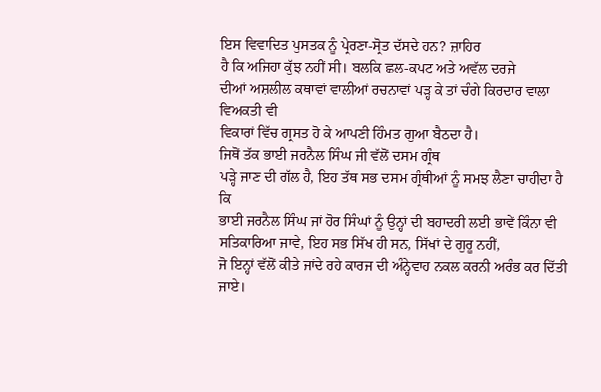ਇਸ ਵਿਵਾਦਿਤ ਪੁਸਤਕ ਨੂੰ ਪ੍ਰੇਰਣਾ-ਸ੍ਰੋਤ ਦੱਸਦੇ ਹਨ? ਜ਼ਾਹਿਰ
ਹੈ ਕਿ ਅਜਿਹਾ ਕੁੱਝ ਨਹੀਂ ਸੀ। ਬਲਕਿ ਛਲ-ਕਪਟ ਅਤੇ ਅਵੱਲ ਦਰਜੇ
ਦੀਆਂ ਅਸ਼ਲੀਲ ਕਥਾਵਾਂ ਵਾਲੀਆਂ ਰਚਨਾਵਾਂ ਪੜ੍ਹ ਕੇ ਤਾਂ ਚੰਗੇ ਕਿਰਦਾਰ ਵਾਲਾ ਵਿਅਕਤੀ ਵੀ
ਵਿਕਾਰਾਂ ਵਿੱਚ ਗ੍ਰਸਤ ਹੋ ਕੇ ਆਪਣੀ ਹਿੰਮਤ ਗੁਆ ਬੈਠਦਾ ਹੈ।
ਜਿਥੋਂ ਤੱਕ ਭਾਈ ਜਰਨੈਲ ਸਿੰਘ ਜੀ ਵੱਲੋਂ ਦਸਮ ਗ੍ਰੰਥ
ਪੜ੍ਹੇ ਜਾਣ ਦੀ ਗੱਲ ਹੈ, ਇਹ ਤੱਥ ਸਭ ਦਸਮ ਗ੍ਰੰਥੀਆਂ ਨੂੰ ਸਮਝ ਲੈਣਾ ਚਾਹੀਦਾ ਹੈ ਕਿ
ਭਾਈ ਜਰਨੈਲ ਸਿੰਘ ਜਾਂ ਹੋਰ ਸਿੰਘਾਂ ਨੂੰ ਉਨ੍ਹਾਂ ਦੀ ਬਹਾਦਰੀ ਲਈ ਭਾਵੇਂ ਕਿੰਨਾ ਵੀ
ਸਤਿਕਾਰਿਆ ਜਾਵੇ, ਇਹ ਸਭ ਸਿੱਖ ਹੀ ਸਨ, ਸਿੱਖਾਂ ਦੇ ਗੁਰੂ ਨਹੀਂ,
ਜੋ ਇਨ੍ਹਾਂ ਵੱਲੋਂ ਕੀਤੇ ਜਾਂਦੇ ਰਹੇ ਕਾਰਜ ਦੀ ਅੰਨ੍ਹੇਵਾਹ ਨਕਲ ਕਰਨੀ ਅਰੰਭ ਕਰ ਦਿੱਤੀ
ਜਾਏ।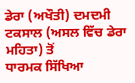ਡੇਰਾ (ਅਖੌਤੀ) ਦਮਦਮੀ ਟਕਸਾਲ (ਅਸਲ ਵਿੱਚ ਡੇਰਾ ਮਹਿਤਾ) ਤੋਂ
ਧਾਰਮਕ ਸਿੱਖਿਆ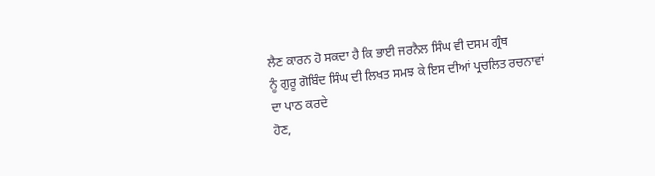ਲੈਣ ਕਾਰਨ ਹੋ ਸਕਦਾ ਹੈ ਕਿ ਭਾਈ ਜਰਨੈਲ ਸਿੰਘ ਵੀ ਦਸਮ ਗ੍ਰੰਥ
ਨੂੰ ਗੁਰੂ ਗੋਬਿੰਦ ਸਿੰਘ ਦੀ ਲਿਖਤ ਸਮਝ ਕੇ ਇਸ ਦੀਆਂ ਪ੍ਰਚਲਿਤ ਰਚਨਾਵਾਂ ਦਾ ਪਾਠ ਕਰਦੇ
ਹੋਣ,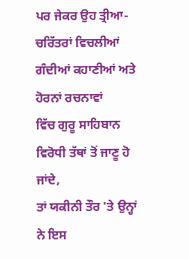ਪਰ ਜੇਕਰ ਉਹ ਤ੍ਰੀਆ-ਚਰਿੱਤਰਾਂ ਵਿਚਲੀਆਂ ਗੰਦੀਆਂ ਕਹਾਣੀਆਂ ਅਤੇ ਹੋਰਨਾਂ ਰਚਨਾਵਾਂ
ਵਿੱਚ ਗੁਰੂ ਸਾਹਿਬਾਨ ਵਿਰੋਧੀ ਤੱਥਾਂ ਤੋਂ ਜਾਣੂ ਹੋ ਜਾਂਦੇ,
ਤਾਂ ਯਕੀਨੀ ਤੌਰ 'ਤੇ ਉਨ੍ਹਾਂ ਨੇ ਇਸ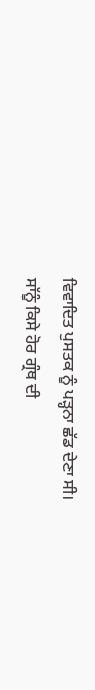ਵਿਵਾਦਿਤ ਪੁਸਤਕ ਨੂੰ ਪੜ੍ਹਨਾ ਛੱਡ ਦੇਣਾ ਸੀ।
ਸਾੱਨੂੰ ਕਿਸੇ ਹੋਰ ਗ੍ਰੰਥ ਦੀ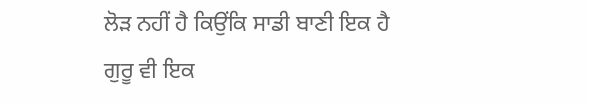ਲੋੜ ਨਹੀਂ ਹੈ ਕਿਉਂਕਿ ਸਾਡੀ ਬਾਣੀ ਇਕ ਹੈ ਗੁਰੂ ਵੀ ਇਕ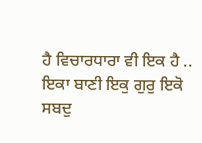ਹੈ ਵਿਚਾਰਧਾਰਾ ਵੀ ਇਕ ਹੈ ..
ਇਕਾ ਬਾਣੀ ਇਕੁ ਗੁਰੁ ਇਕੋ ਸਬਦੁ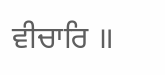ਵੀਚਾਰਿ ॥